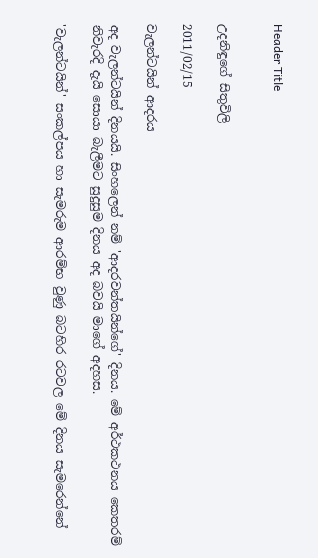Header Title


උදනිඳුගේ සිතුවිලි

2011/02/15

වැලන්ටයින් ආදරය

අද වැලන්ටයින් දිනයයි. සිංහලෙන් නම් 'ආදරවන්තයින්ගේ' දිනය. මේ අර්ථකථනය කෙතරම් නිවැරදි දැයි සොයා බැලීමට සුදුසුම දිනය අද බවයි මාගේ අදහස.

'වැලන්ටයින්' සංකල්පය හා සැමරුම ආරම්භ වුණු බටහිර රටවල මේ දිනය සැමරෙන්නේ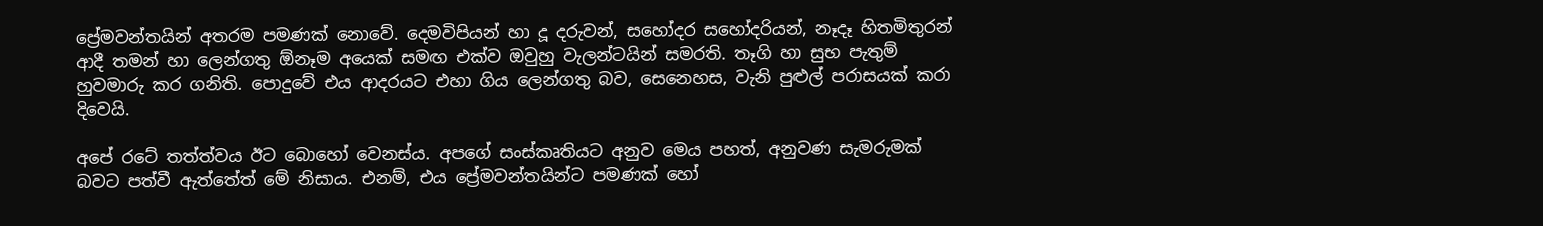ප්‍රේමවන්තයින් අතරම පමණක් නොවේ. දෙමවිපියන් හා දූ දරුවන්, සහෝදර සහෝදරියන්, නෑදෑ හිතමිතුරන් ආදී තමන් හා ලෙන්ගතු ඕනෑම අයෙක් සමඟ එක්ව ඔවුහු වැලන්ටයින් සමරති. තෑගි හා සුභ පැතුම් හුවමාරු කර ගනිති. පොදුවේ එය ආදරයට එහා ගිය ලෙන්ගතු බව, සෙනෙහස, වැනි පුළුල් පරාසයක් කරා දිවෙයි.

අපේ රටේ තත්ත්වය ඊට බොහෝ වෙනස්ය. අපගේ සංස්කෘතියට අනුව මෙය පහත්, අනුවණ සැමරුමක් බවට පත්වී ඇත්තේත් මේ නිසාය. එනම්, එය ප්‍රේමවන්තයින්ට පමණක් හෝ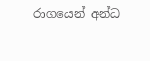රාගයෙන් අන්ධ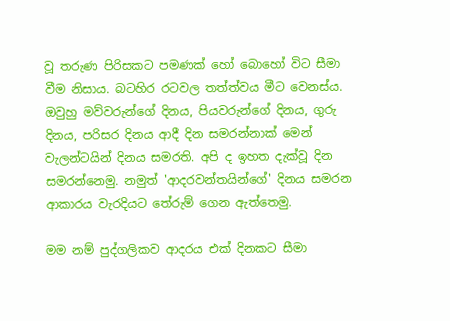වූ තරුණ පිරිසකට පමණක් හෝ බොහෝ විට සීමා වීම නිසාය. බටහිර රටවල තත්ත්වය මීට වෙනස්ය. ඔවුහු මව්වරුන්ගේ දිනය, පියවරුන්ගේ දිනය, ගුරු දිනය, පරිසර දිනය ආදී දින සමරන්නාක් මෙන් වැලන්ටයින් දිනය සමරති. අපි ද ඉහත දැක්වූ දින සමරන්නෙමු. නමුත් 'ආදරවන්තයින්ගේ' දිනය සමරන ආකාරය වැරදියට තේරුම් ගෙන ඇත්තෙමු.

මම නම් පුද්ගලිකව ආදරය එක් දිනකට සීමා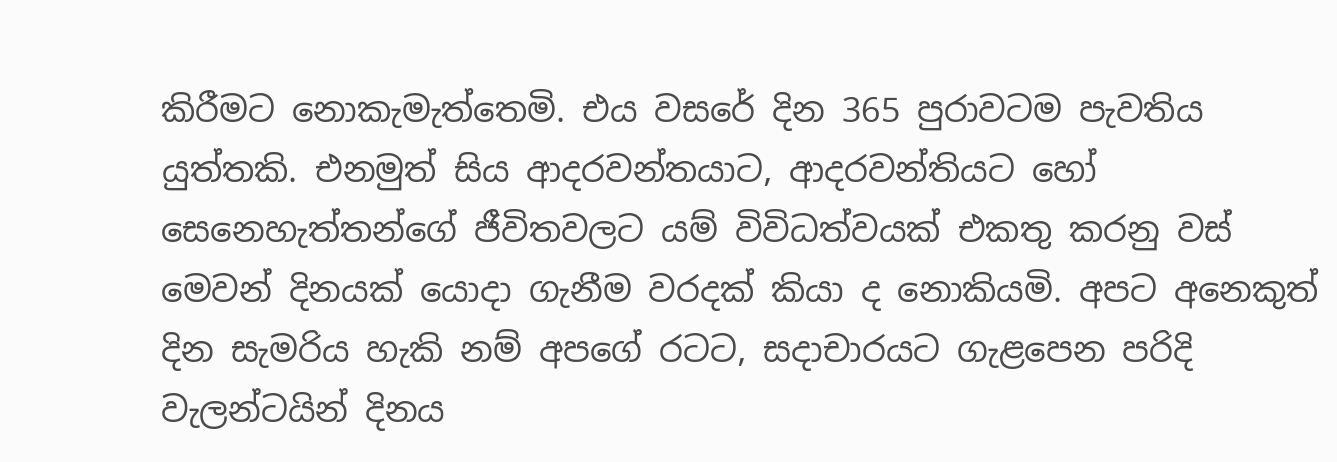කිරීමට නොකැමැත්තෙමි. එය වසරේ දින 365 පුරාවටම පැවතිය යුත්තකි. එනමුත් සිය ආදරවන්තයාට, ආදරවන්තියට හෝ සෙනෙහැත්තන්ගේ ජීවිතවලට යම් විවිධත්වයක් එකතු කරනු වස් මෙවන් දිනයක් යොදා ගැනීම වරදක් කියා ද නොකියමි. අපට අනෙකුත් දින සැමරිය හැකි නම් අපගේ රටට, සදාචාරයට ගැළපෙන පරිදි වැලන්ටයින් දිනය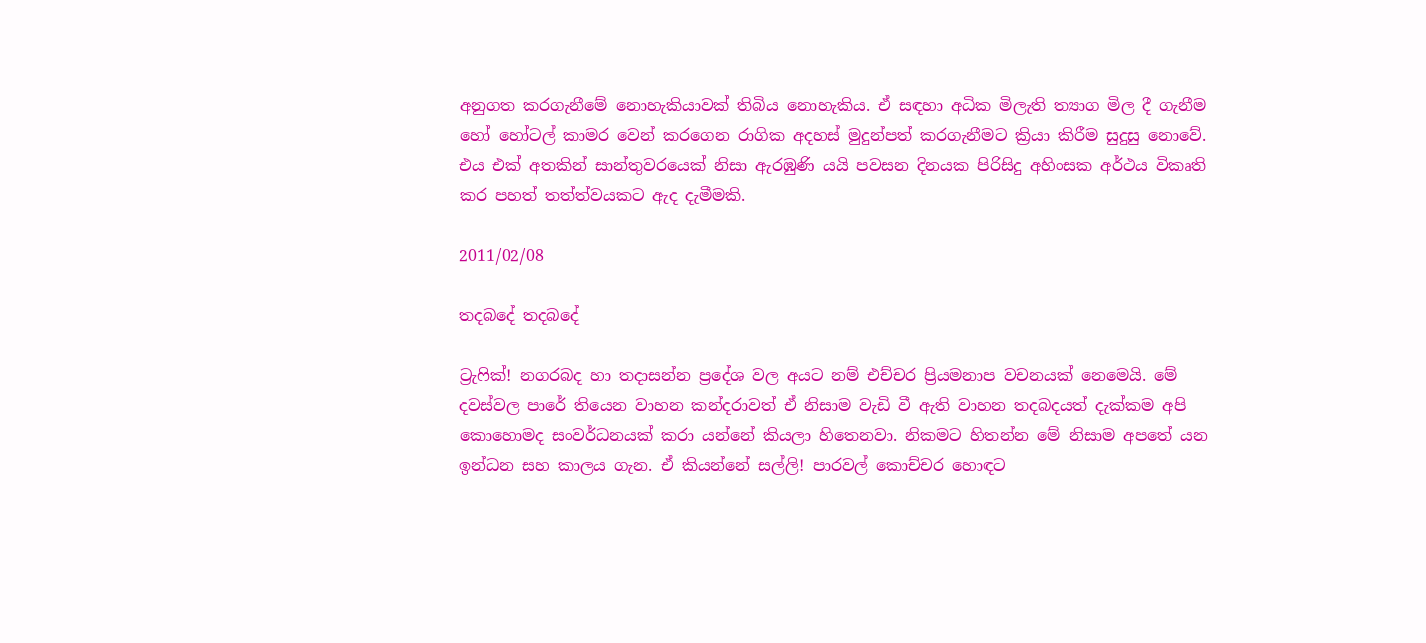අනුගත කරගැනීමේ නොහැකියාවක් තිබිය නොහැකිය. ඒ සඳහා අධික මිලැති ත්‍යාග මිල දී ගැනීම හෝ හෝටල් කාමර වෙන් කරගෙන රාගික අදහස් මුදුන්පත් කරගැනීමට ක්‍රියා කිරීම සුදුසු නොවේ. එය එක් අතකින් සාන්තුවරයෙක් නිසා ඇරඹුණි යයි පවසන දිනයක පිරිසිදු අහිංසක අර්ථය විකෘති කර පහත් තත්ත්වයකට ඇද දැමීමකි.

2011/02/08

තදබදේ තදබදේ

ට්‍රැෆික්! නගරබද හා තදාසන්න ප්‍රදේශ වල අයට නම් එච්චර ප්‍රියමනාප වචනයක් නෙමෙයි. මේ දවස්වල පාරේ තියෙන වාහන කන්දරාවත් ඒ නිසාම වැඩි වී ඇති වාහන තදබදයත් දැක්කම අපි කොහොමද සංවර්ධනයක් කරා යන්නේ කියලා හිතෙනවා. නිකමට හිතන්න මේ නිසාම අපතේ යන ඉන්ධන සහ කාලය ගැන. ඒ කියන්නේ සල්ලි! පාරවල් කොච්චර හොඳට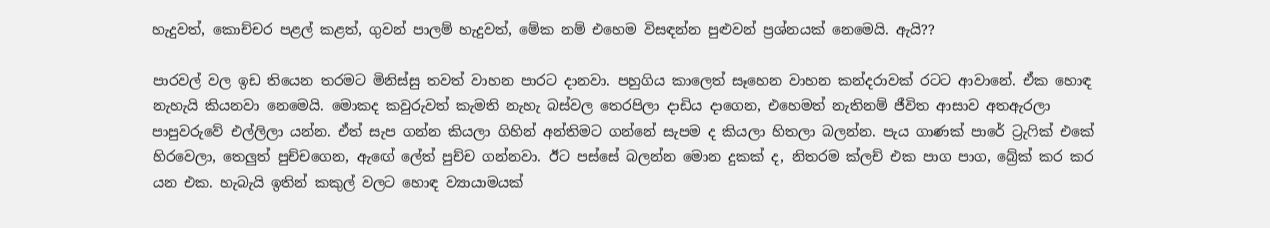හැදුවත්, කොච්චර පළල් කළත්, ගුවන් පාලම් හැදුවත්, මේක නම් එහෙම විසඳන්න පුළුවන් ප්‍රශ්නයක් නෙමෙයි. ඇයි??

පාරවල් වල ඉඩ තියෙන තරමට මිනිස්සු තවත් වාහන පාරට දානවා. පහුගිය කාලෙත් සෑහෙන වාහන කන්දරාවක් රටට ආවානේ. ඒක හොඳ නැහැයි කියනවා නෙමෙයි. මොකද කවුරුවත් කැමති නැහැ බස්වල තෙරපිලා දාඩිය දාගෙන, එහෙමත් නැතිනම් ජීවිත ආසාව අතඇරලා පාපුවරුවේ එල්ලිලා යන්න. ඒත් සැප ගන්න කියලා ගිහින් අන්තිමට ගන්නේ සැපම ද කියලා හිතලා බලන්න. පැය ගාණක් පාරේ ට්‍රැෆික් එකේ හිරවෙලා, තෙලුත් පුච්චගෙන, ඇඟේ ලේත් පුච්ච ගන්නවා. ඊට පස්සේ බලන්න මොන දුකක් ද, නිතරම ක්ලච් එක පාග පාග, බ්‍රේක් කර කර යන එක. හැබැයි ඉතින් කකුල් වලට හොඳ ව්‍යායාමයක්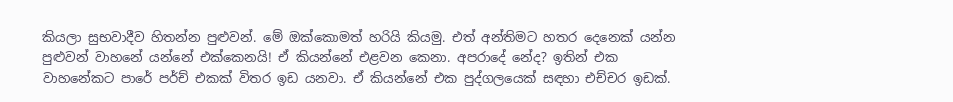කියලා සුභවාදීව හිතන්න පුළුවන්. මේ ඔක්කොමත් හරියි කියමු. එත් අන්තිමට හතර දෙනෙක් යන්න පුළුවන් වාහනේ යන්නේ එක්කෙනයි! ඒ කියන්නේ එළවන කෙනා. අපරාදේ නේද? ඉතින් එක වාහනේකට පාරේ පර්ච් එකක් විතර ඉඩ යනවා. ඒ කියන්නේ එක පුද්ගලයෙක් සඳහා එච්චර ඉඩක්.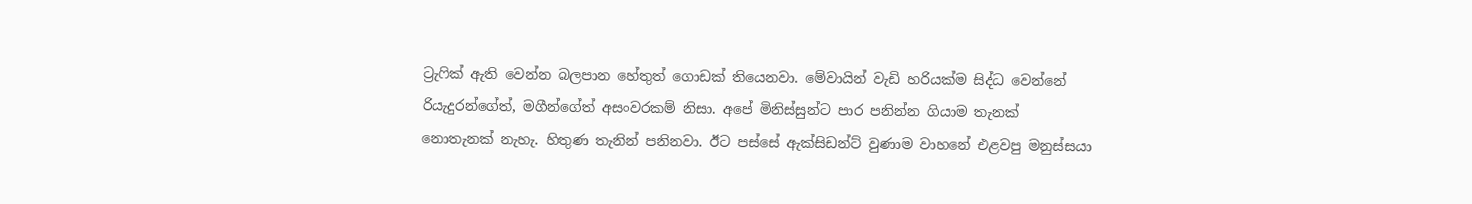ට්‍රැෆික් ඇති වෙන්න බලපාන හේතුත් ගොඩක් තියෙනවා. මේවායින් වැඩි හරියක්ම සිද්ධ වෙන්නේ රියැදුරන්ගේත්, මගීන්ගේත් අසංවරකම් නිසා. අපේ මිනිස්සුන්ට පාර පනින්න ගියාම තැනක් නොතැනක් නැහැ. හිතුණ තැනින් පනිනවා. ඊට පස්සේ ඇක්සිඩන්ට් වුණාම වාහනේ එළවපු මනුස්සයා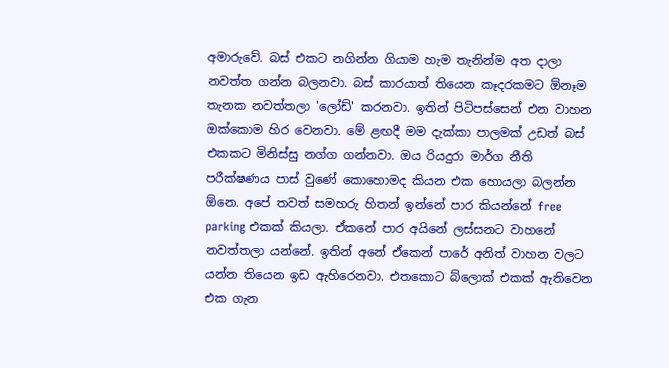අමාරුවේ. බස් එකට නගින්න ගියාම හැම තැනින්ම අත දාලා නවත්ත ගන්න බලනවා. බස් කාරයාත් තියෙන කෑදරකමට ඕනෑම තැනක නවත්තලා 'ලෝඩ්' කරනවා. ඉතින් පිටිපස්සෙන් එන වාහන ඔක්කොම හිර වෙනවා. මේ ළඟදී මම දැක්කා පාලමක් උඩත් බස් එකකට මිනිස්සු නග්ග ගන්නවා. ඔය රියදුරා මාර්ග නීති පරීක්ෂණය පාස් වුණේ කොහොමද කියන එක හොයලා බලන්න ඕනෙ. අපේ තවත් සමහරු හිතන් ඉන්නේ පාර කියන්නේ free parking එකක් කියලා. ඒකනේ පාර අයිනේ ලස්සනට වාහනේ නවත්තලා යන්නේ. ඉතින් අනේ ඒකෙන් පාරේ අනිත් වාහන වලට යන්න තියෙන ඉඩ ඇහිරෙනවා. එතකොට බ්ලොක් එකක් ඇතිවෙන එක ගැන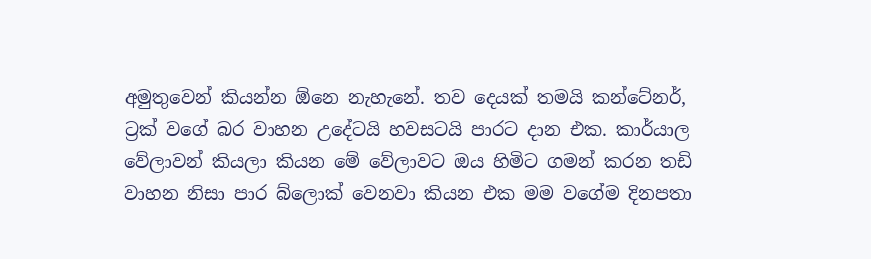අමුතුවෙන් කියන්න ඕනෙ නැහැනේ. තව දෙයක් තමයි කන්ටේනර්, ට්‍රක් වගේ බර වාහන උදේටයි හවසටයි පාරට දාන එක. කාර්යාල වේලාවන් කියලා කියන මේ වේලාවට ඔය හිමිට ගමන් කරන තඩි වාහන නිසා පාර බ්ලොක් වෙනවා කියන එක මම වගේම දිනපතා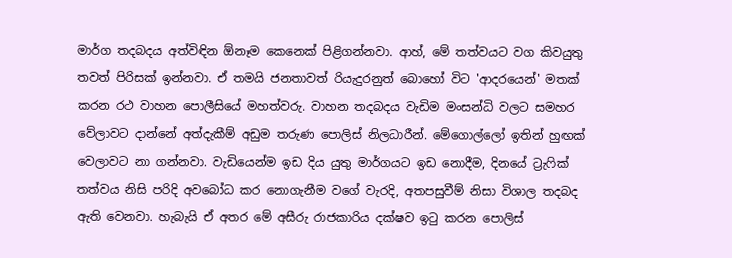මාර්ග තදබදය අත්විඳින ඕනෑම කෙනෙක් පිළිගන්නවා. ආහ්, මේ තත්වයට වග කිවයුතු තවත් පිරිසක් ඉන්නවා. ඒ තමයි ජනතාවත් රියැදුරනුත් බොහෝ විට 'ආදරයෙන්' මතක් කරන රථ වාහන පොලීසියේ මහත්වරු. වාහන තදබදය වැඩිම මංසන්ධි වලට සමහර වේලාවට දාන්නේ අත්දැකීම් අඩුම තරුණ පොලිස් නිලධාරීන්. මේගොල්ලෝ ඉතින් හුඟක් වෙලාවට නා ගන්නවා. වැඩියෙන්ම ඉඩ දිය යුතු මාර්ගයට ඉඩ නොදීම, දිනයේ ට්‍රැෆික් තත්වය නිසි පරිදි අවබෝධ කර නොගැනීම වගේ වැරදි, අතපසුවීම් නිසා විශාල තදබද ඇති වෙනවා. හැබැයි ඒ අතර මේ අසීරු රාජකාරිය දක්ෂව ඉටු කරන පොලිස්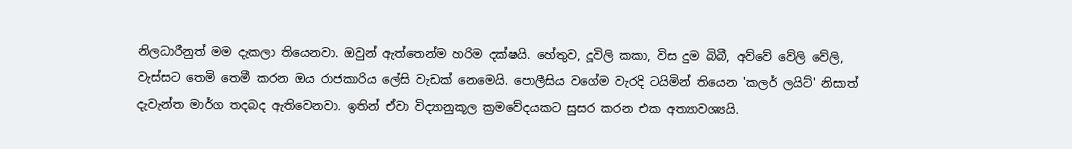නිලධාරීනුත් මම දැකලා තියෙනවා. ඔවුන් ඇත්තෙන්ම හරිම දක්ෂයි. හේතුව, දූවිලි කකා, විස දුම බිබී, අව්වේ වේලි වේලි, වැස්සට තෙමි තෙමී කරන ඔය රාජකාරිය ලේසි වැඩක් නෙමෙයි. පොලීසිය වගේම වැරදි ටයිමින් තියෙන 'කලර් ලයිට්' නිසාත් දැවැන්ත මාර්ග තදබද ඇතිවෙනවා. ඉතින් ඒවා විද්‍යානුකූල ක්‍රමවේදයකට සුසර කරන එක අත්‍යාවශ්‍යයි.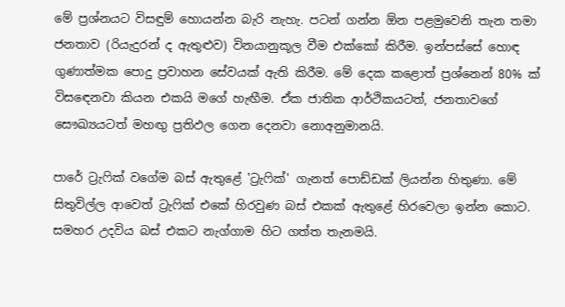මේ ප්‍රශ්නයට විසඳුම් හොයන්න බැරි නැහැ. පටන් ගන්න ඕන පළමුවෙනි තැන තමා ජනතාව (රියැදුරන් ද ඇතුළුව) විනයානුකූල වීම එක්කෝ කිරීම. ඉන්පස්සේ හොඳ ගුණාත්මක පොදු ප්‍රවාහන සේවයක් ඇති කිරීම. මේ දෙක කළොත් ප්‍රශ්නෙන් 80% ක් විසඳෙනවා කියන එකයි මගේ හැඟීම. ඒක ජාතික ආර්ථිකයටත්, ජනතාවගේ සෞඛ්‍යයටත් මහඟු ප්‍රතිඵල ගෙන දෙනවා නොඅනුමානයි.

පාරේ ට්‍රැෆික් වගේම බස් ඇතුළේ 'ට්‍රැෆික්' ගැනත් පොඩ්ඩක් ලියන්න හිතුණා. මේ සිතුවිල්ල ආවෙත් ට්‍රැෆික් එකේ හිරවුණ බස් එකක් ඇතුළේ හිරවෙලා ඉන්න කොට. සමහර උදවිය බස් එකට නැග්ගාම හිට ගත්ත තැනමයි.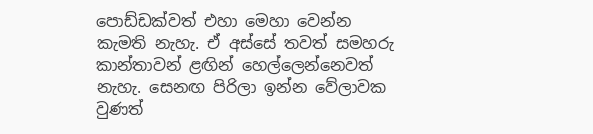පොඩ්ඩක්වත් එහා මෙහා වෙන්න කැමති නැහැ. ඒ අස්සේ තවත් සමහරු කාන්තාවන් ළඟින් හෙල්ලෙන්නෙවත් නැහැ. සෙනඟ පිරිලා ඉන්න වේලාවක වුණත්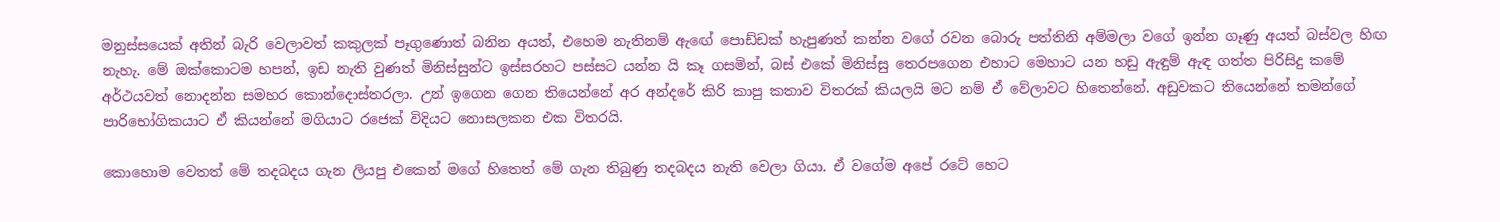මනුස්සයෙක් අතින් බැරි වෙලාවත් කකුලක් පෑගුණොත් බනින අයත්, එහෙම නැතිනම් ඇඟේ පොඩ්ඩක් හැපුණත් කන්න වගේ රවන බොරු පත්තිනි අම්මලා වගේ ඉන්න ගෑණු අයත් බස්වල හිඟ නැහැ. මේ ඔක්කොටම හපන්, ඉඩ නැති වුණත් මිනිස්සුන්ට ඉස්සරහට පස්සට යන්න යි කෑ ගසමින්, බස් එකේ මිනිස්සු තෙරපගෙන එහාට මෙහාට යන හඩු ඇඳුම් ඇඳ ගත්ත පිරිසිදු කමේ අර්ථයවත් නොදන්න සමහර කොන්දොස්තරලා. උන් ඉගෙන ගෙන තියෙන්නේ අර අන්දරේ කිරි කාපු කතාව විතරක් කියලයි මට නම් ඒ වේලාවට හිතෙන්නේ. අඩුවකට තියෙන්නේ තමන්ගේ පාරිභෝගිකයාට ඒ කියන්නේ මගියාට රජෙක් විදියට නොසලකන එක විතරයි.

කොහොම වෙතත් මේ තදබදය ගැන ලියපු එකෙන් මගේ හිතෙත් මේ ගැන තිබුණු තදබදය නැති වෙලා ගියා. ඒ වගේම අපේ රටේ හෙට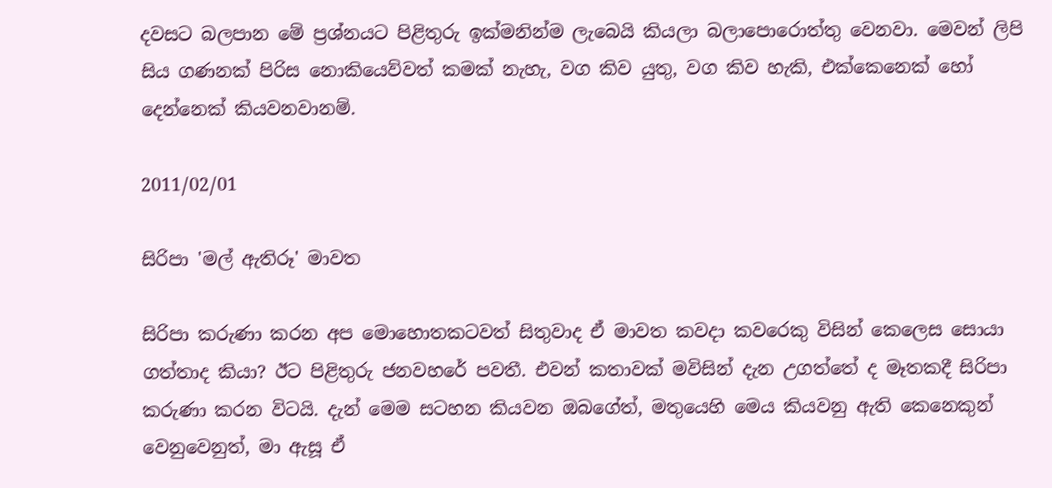දවසට බලපාන මේ ප්‍රශ්නයට පිළිතුරු ඉක්මනින්ම ලැබෙයි කියලා බලාපොරොත්තු වෙනවා. මෙවන් ලිපි සිය ගණනක් පිරිස නොකියෙව්වත් කමක් නැහැ, වග කිව යුතු, වග කිව හැකි, එක්කෙනෙක් හෝ දෙන්නෙක් කියවනවානම්.

2011/02/01

සිරිපා 'මල් ඇතිරූ' මාවත

සිරිපා කරුණා කරන අප මොහොතකටවත් සිතුවාද ඒ මාවත කවදා කවරෙකු විසින් කෙලෙස සොයා ගත්තාද කියා? ඊට පිළිතුරු ජනවහරේ පවතී. එවන් කතාවක් මවිසින් දැන උගත්තේ ද මෑතකදී සිරිපා කරුණා කරන විටයි. දැන් මෙම සටහන කියවන ඔබගේත්, මතුයෙහි මෙය කියවනු ඇති කෙනෙකුන් වෙනුවෙනුත්, මා ඇසූ ඒ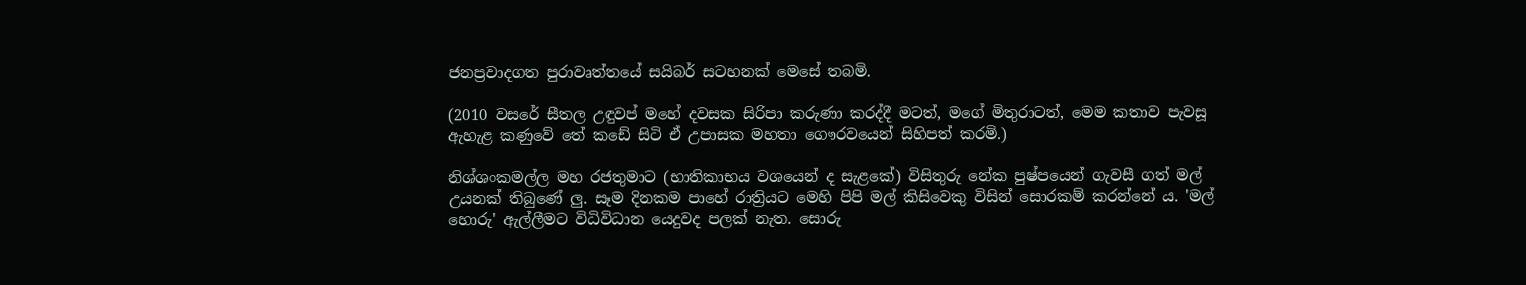ජනප්‍රවාදගත පුරාවෘත්තයේ සයිබර් සටහනක් මෙසේ තබමි.

(2010 වසරේ සීතල උඳුවප් මහේ දවසක සිරිපා කරුණා කරද්දී මටත්, මගේ මිතුරාටත්, මෙම කතාව පැවසූ ඇහැළ කණුවේ තේ කඩේ සිටි ඒ උපාසක මහතා ගෞරවයෙන් සිහිපත් කරමි.)

නිශ්ශංකමල්ල මහ රජතුමාට (භාතිකාභය වශයෙන් ද සැළකේ) විසිතුරු නේක පුෂ්පයෙන් ගැවසී ගත් මල් උයනක් තිබුණේ ලු. සෑම දිනකම පාහේ රාත්‍රියට මෙහි පිපි මල් කිසිවෙකු විසින් සොරකම් කරන්නේ ය. 'මල් හොරු' ඇල්ලීමට විධිවිධාන යෙදුවද පලක් නැත. සොරු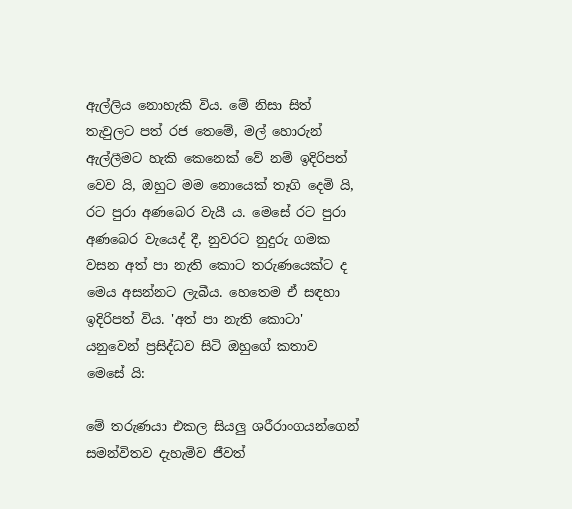ඇල්ලිය නොහැකි විය. මේ නිසා සිත් තැවුලට පත් රජ තෙමේ, මල් හොරුන් ඇල්ලීමට හැකි කෙනෙක් වේ නම් ඉදිරිපත් වෙව යි, ඔහුට මම නොයෙක් තෑගි දෙමි යි, රට පුරා අණබෙර වැයී ය. මෙසේ රට පුරා අණබෙර වැයෙද් දී, නුවරට නුදුරු ගමක වසන අත් පා නැති කොට තරුණයෙක්ට ද මෙය අසන්නට ලැබීය. හෙතෙම ඒ සඳහා ඉදිරිපත් විය. 'අත් පා නැති කොටා' යනුවෙන් ප්‍රසිද්ධව සිටි ඔහුගේ කතාව මෙසේ යි:

මේ තරුණයා එකල සියලු ශරීරාංගයන්ගෙන් සමන්විතව දැහැමිව ජීවත්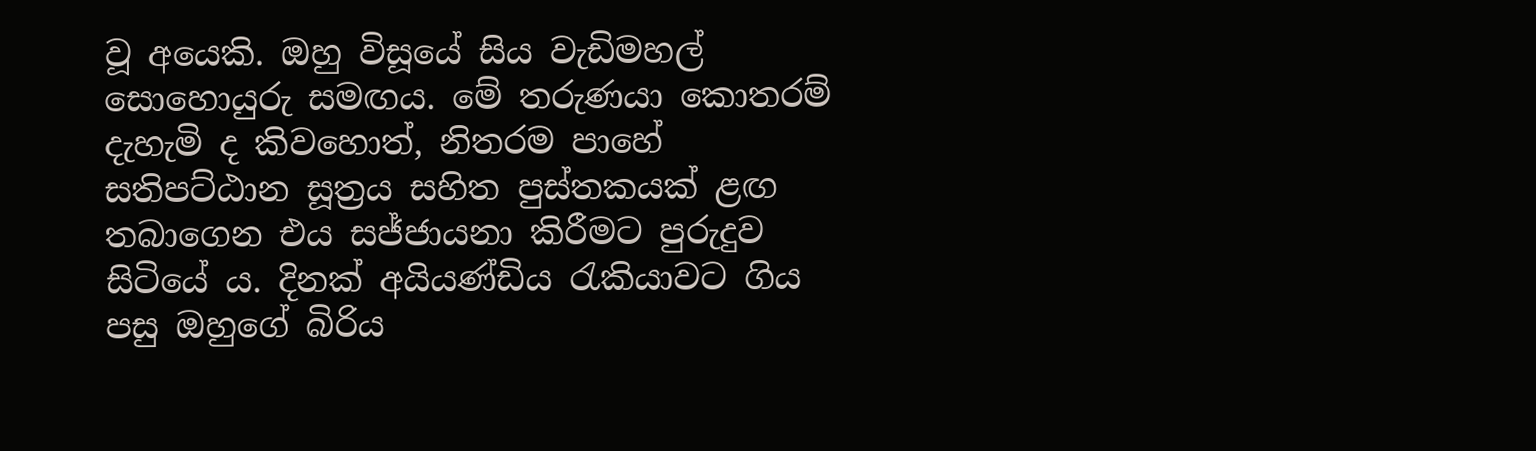වූ අයෙකි. ඔහු විසූයේ සිය වැඩිමහල් සොහොයුරු සමඟය. මේ තරුණයා කොතරම් දැහැමි ද කිවහොත්, නිතරම පාහේ සතිපට්ඨාන සූත්‍රය සහිත පුස්තකයක් ළඟ තබාගෙන එය සජ්ජායනා කිරීමට පුරුදුව සිටියේ ය. දිනක් අයියණ්ඩිය රැකියාවට ගිය පසු ඔහුගේ බිරිය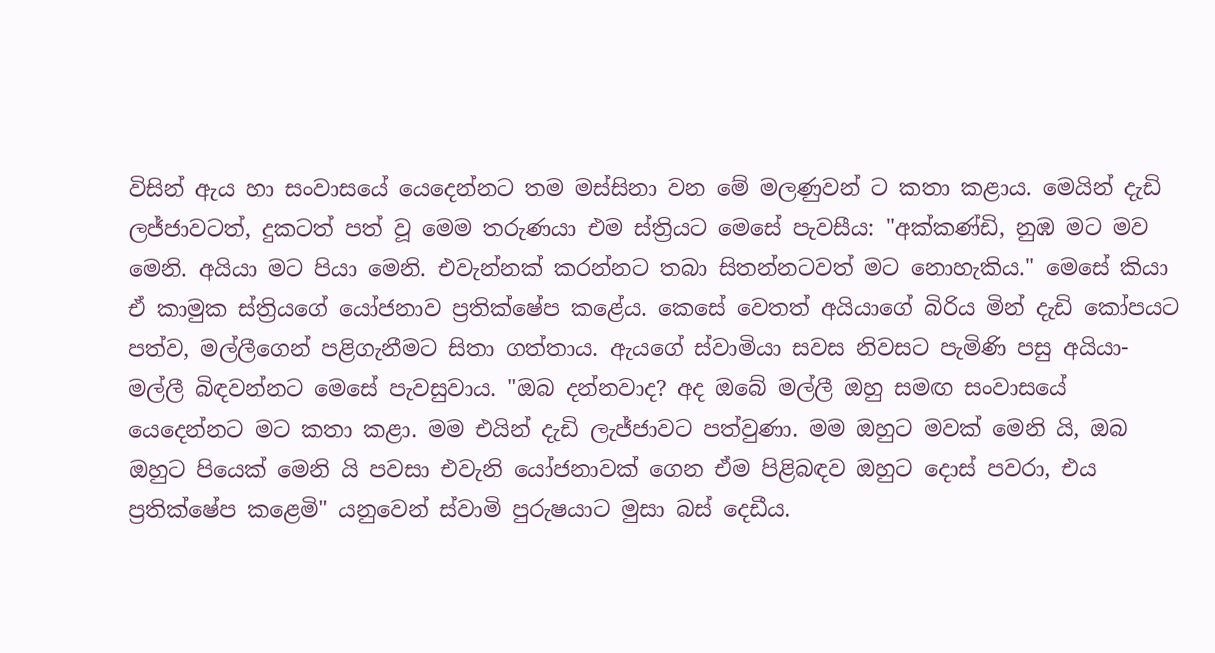විසින් ඇය හා සංවාසයේ යෙදෙන්නට තම මස්සිනා වන මේ මලණුවන් ට කතා කළාය. මෙයින් දැඩි ලජ්ජාවටත්, දුකටත් පත් වූ මෙම තරුණයා එම ස්ත්‍රියට මෙසේ පැවසීය: "අක්කණ්ඩි, නුඹ මට මව මෙනි. අයියා මට පියා මෙනි. එවැන්නක් කරන්නට තබා සිතන්නටවත් මට නොහැකිය." මෙසේ කියා ඒ කාමුක ස්ත්‍රියගේ යෝජනාව ප්‍රතික්ෂේප කළේය. කෙසේ වෙතත් අයියාගේ බිරිය මින් දැඩි කෝපයට පත්ව, මල්ලීගෙන් පළිගැනීමට සිතා ගත්තාය. ඇයගේ ස්වාමියා සවස නිවසට පැමිණි පසු අයියා-මල්ලී බිඳවන්නට මෙසේ පැවසුවාය. "ඔබ දන්නවාද? අද ඔබේ මල්ලී ඔහු සමඟ සංවාසයේ යෙදෙන්නට මට කතා කළා. මම එයින් දැඩි ලැජ්ජාවට පත්වුණා. මම ඔහුට මවක් මෙනි යි, ඔබ ඔහුට පියෙක් මෙනි යි පවසා එවැනි යෝජනාවක් ගෙන ඒම පිළිබඳව ඔහුට දොස් පවරා, එය ප්‍රතික්ෂේප කළෙමි" යනුවෙන් ස්වාමි පුරුෂයාට මුසා බස් දෙඩීය.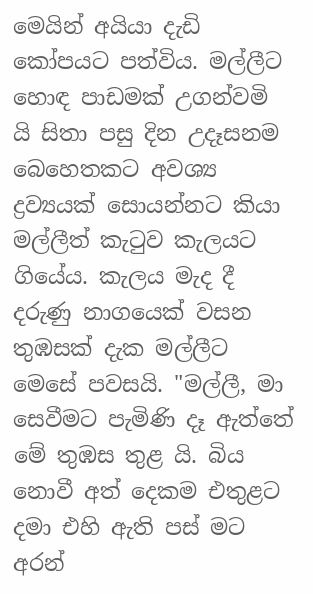මෙයින් අයියා දැඩි කෝපයට පත්විය. මල්ලීට හොඳ පාඩමක් උගන්වමි යි සිතා පසු දින උදෑසනම බෙහෙතකට අවශ්‍ය ද්‍රව්‍යයක් සොයන්නට කියා මල්ලීත් කැටුව කැලයට ගියේය. කැලය මැද දී දරුණු නාගයෙක් වසන තුඹසක් දැක මල්ලීට මෙසේ පවසයි. "මල්ලී, මා සෙවීමට පැමිණි දෑ ඇත්තේ මේ තුඹස තුළ යි. බිය නොවී අත් දෙකම එතුළට දමා එහි ඇති පස් මට අරන්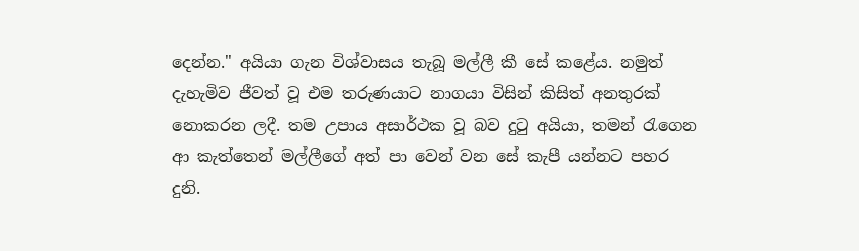දෙන්න." අයියා ගැන විශ්වාසය තැබූ මල්ලී කී සේ කළේය. නමුත් දැහැමිව ජීවත් වූ එම තරුණයාට නාගයා විසින් කිසිත් අනතුරක් නොකරන ලදී. තම උපාය අසාර්ථක වූ බව දුටු අයියා, තමන් රැගෙන ආ කැත්තෙන් මල්ලීගේ අත් පා වෙන් වන සේ කැපී යන්නට පහර දුනි.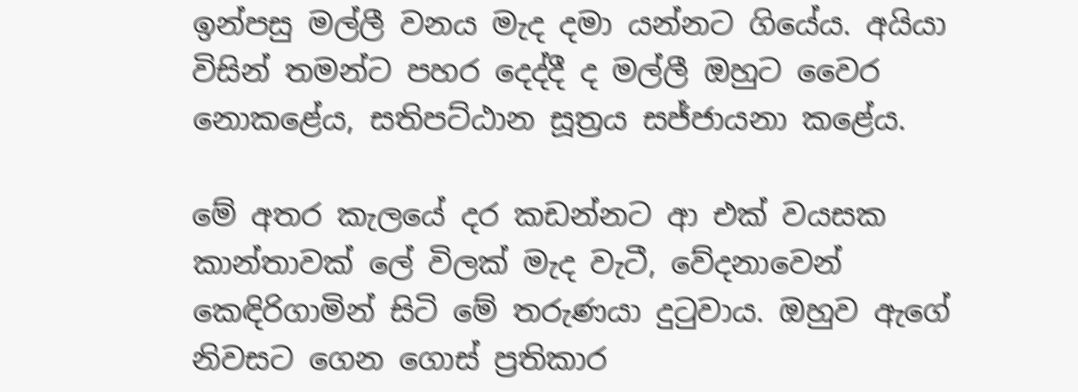ඉන්පසු මල්ලී වනය මැද දමා යන්නට ගියේය. අයියා විසින් තමන්ට පහර දෙද්දී ද මල්ලී ඔහුට වෛර නොකළේය, සතිපට්ඨාන සූත්‍රය සජ්ජායනා කළේය.

මේ අතර කැලයේ දර කඩන්නට ආ එක් වයසක කාන්තාවක් ලේ විලක් මැද වැටී, වේදනාවෙන් කෙඳිරිගාමින් සිටි මේ තරුණයා දුටුවාය. ඔහුව ඇගේ නිවසට ගෙන ගොස් ප්‍රතිකාර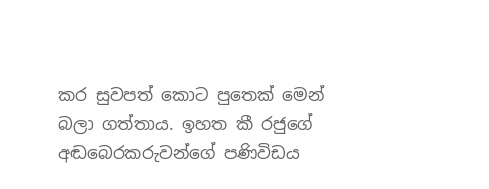කර සුවපත් කොට පුතෙක් මෙන් බලා ගත්තාය. ඉහත කී රජුගේ අඬබෙරකරුවන්ගේ පණිවිඩය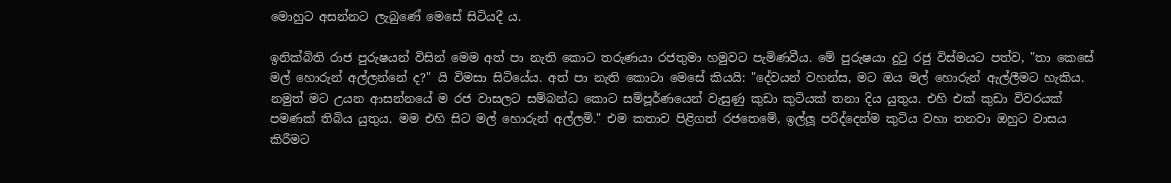මොහුට අසන්නට ලැබුණේ මෙසේ සිටියදී ය.

ඉනික්බිති රාජ පුරුෂයන් විසින් මෙම අත් පා නැති කොට තරුණයා රජතුමා හමුවට පැමිණවීය. මේ පුරුෂයා දුටු රජු විස්මයට පත්ව, "තා කෙසේ මල් හොරුන් අල්ලන්නේ ද?" යි විමසා සිටියේය. අත් පා නැති කොටා මෙසේ කියයි: "දේවයන් වහන්ස, මට ඔය මල් හොරුන් ඇල්ලීමට හැකිය. නමුත් මට උයන ආසන්නයේ ම රජ වාසලට සම්බන්ධ කොට සම්පූර්ණයෙන් වැසුණු කුඩා කුටියක් තනා දිය යුතුය. එහි එක් කුඩා විවරයක් පමණක් තිබිය යුතුය. මම එහි සිට මල් හොරුන් අල්ලමි." එම කතාව පිළිගත් රජතෙමේ, ඉල්ලූ පරිද්දෙන්ම කුටිය වහා තනවා ඔහුට වාසය කිරීමට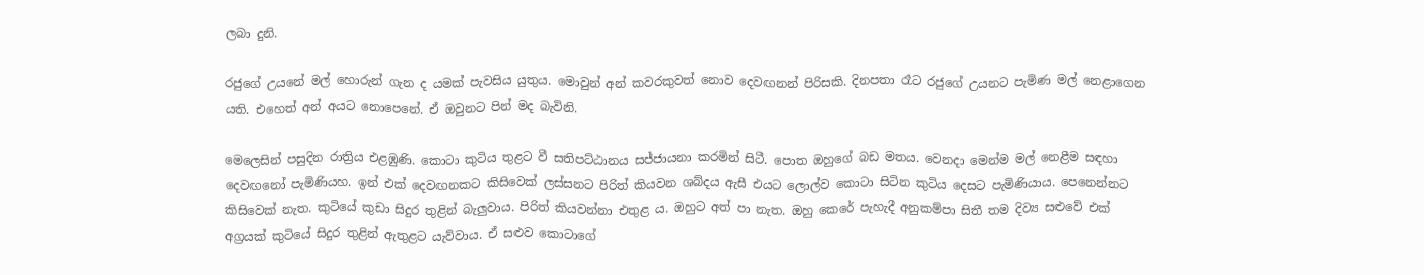ලබා දුනි.

රජුගේ උයනේ මල් හොරුන් ගැන ද යමක් පැවසිය යුතුය. මොවුන් අන් කවරකුවත් නොව දෙවඟනන් පිරිසකි. දිනපතා රෑට රජුගේ උයනට පැමිණ මල් නෙළාගෙන යති. එහෙත් අන් අයට නොපෙනේ. ඒ ඔවුනට පින් මද බැවිනි.

මෙලෙසින් පසුදින රාත්‍රිය එළඹුණි. කොටා කුටිය තුළට වී සතිපට්ඨානය සජ්ජායනා කරමින් සිටී. පොත ඔහුගේ බඩ මතය. වෙනදා මෙන්ම මල් නෙළීම සඳහා දෙවඟනෝ පැමිණියහ. ඉන් එක් දෙවඟනකට කිසිවෙක් ලස්සනට පිරිත් කියවන ශබ්දය ඇසී එයට ලොල්ව කොටා සිටින කුටිය දෙසට පැමිණියාය. පෙනෙන්නට කිසිවෙක් නැත. කුටියේ කුඩා සිදුර තුළින් බැලුවාය. පිරිත් කියවන්නා එතුළ ය. ඔහුට අත් පා නැත. ඔහු කෙරේ පැහැදී අනුකම්පා සිතී තම දිව්‍ය සළුවේ එක් අග්‍රයක් කුටියේ සිදුර තුළින් ඇතුළට යැව්වාය. ඒ සළුව කොටාගේ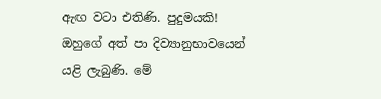ඇඟ වටා එතිණි. පුදුමයකි! ඔහුගේ අත් පා දිව්‍යානුභාවයෙන් යළි ලැබුණි. මේ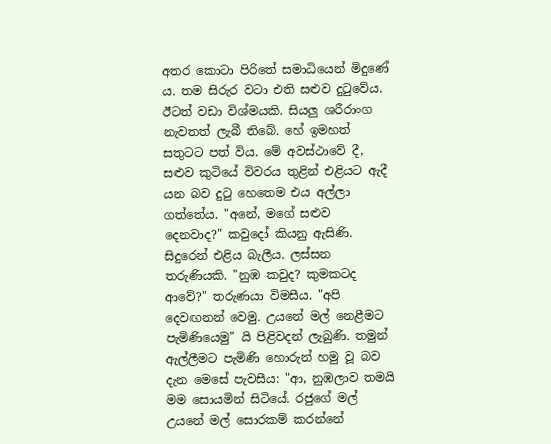අතර කොටා පිරිතේ සමාධියෙන් මිදුණේ ය. තම සිරුර වටා එති සළුව දුටුවේය. ඊටත් වඩා විශ්මයකි. සියලු ශරීරාංග නැවතත් ලැබී තිබේ. හේ ඉමහත් සතුටට පත් විය. මේ අවස්ථාවේ දී, සළුව කුටියේ විවරය තුළින් එළියට ඇදී යන බව දුටු හෙතෙම එය අල්ලා ගත්තේය. "අනේ, මගේ සළුව දෙනවාද?" කවුදෝ කියනු ඇසිණි. සිදුරෙන් එළිය බැලීය. ලස්සන තරුණියකි. "නුඹ කවුද? කුමකටද ආවේ?" තරුණයා විමසීය. "අපි දෙවඟනන් වෙමු. උයනේ මල් නෙළීමට පැමිණියෙමු" යි පිළිවදන් ලැබුණි. තමුන් ඇල්ලීමට පැමිණි හොරුන් හමු වූ බව දැන මෙසේ පැවසීය: "ආ, නුඹලාව තමයි මම සොයමින් සිටියේ. රජුගේ මල් උයනේ මල් සොරකම් කරන්නේ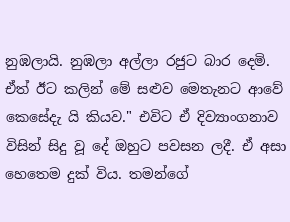නුඹලායි. නුඹලා අල්ලා රජුට බාර දෙමි. ඒත් ඊට කලින් මේ සළුව මෙතැනට ආවේ කෙසේදැ යි කියව." එවිට ඒ දිව්‍යාංගනාව විසින් සිදු වූ දේ ඔහුට පවසන ලදී. ඒ අසා හෙතෙම දුක් විය. තමන්ගේ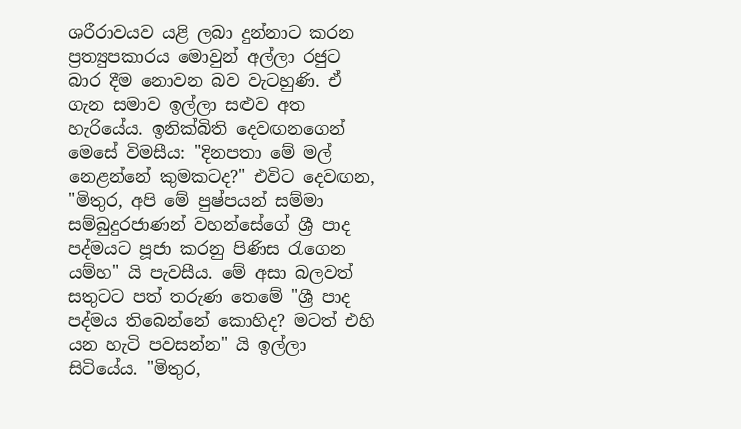ශරීරාවයව යළි ලබා දුන්නාට කරන ප්‍රත්‍යුපකාරය මොවුන් අල්ලා රජුට බාර දීම නොවන බව වැටහුණි. ඒ ගැන සමාව ඉල්ලා සළුව අත හැරියේය. ඉනික්බිති දෙවඟනගෙන් මෙසේ විමසීය: "දිනපතා මේ මල් නෙළන්නේ කුමකටද?" එවිට දෙවඟන, "මිතුර, අපි මේ පුෂ්පයන් සම්මා සම්බුදුරජාණන් වහන්සේගේ ශ්‍රී පාද පද්මයට පූජා කරනු පිණිස රැගෙන යම්හ" යි පැවසීය. මේ අසා බලවත් සතුටට පත් තරුණ තෙමේ "ශ්‍රී පාද පද්මය තිබෙන්නේ කොහිද? මටත් එහි යන හැටි පවසන්න" යි ඉල්ලා සිටියේය. "මිතුර,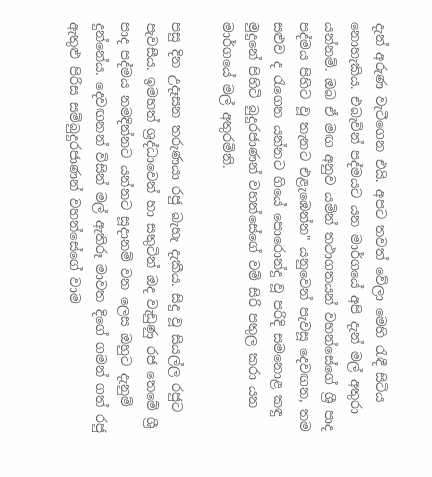දැන් අරුණ වැටීගෙන එයි. අපට තවත් වේලා මෙහි රැඳී සිටිය නොහැකිය. එබැවින් පද්මයට යන මාර්ගයේ අපි දැන් මල් අතුරා යන්නම්. ඔබ ඒ මඟ අනුව යමින් තථාගතයන් වහන්සේගේ ශ්‍රී පාද පද්මය පිහිට වූ තැනට එළැඹෙන්න" යනුවෙන් පැවසූ දෙවඟන, තම සළුව ද රැගෙන යන්නට ගියේ පොරොන්දු වූ පරිදි සමනොළ කඳු මුදුනේ පිහිටි බුදුරජාණන් වහන්සේගේ වම් සිරි පතුල කරා යන මාර්ගයේ මල් අතුරමිනි.

පසු දින උදෑසන තරුණයා රජු බැහැ දැකීය. සිදු වූ සියල්ල රජුට පැවසීය. ඉමහත් ශ්‍රද්ධාවෙන් හා සතුටින් ඔද වැඩුණු රජ තෙමේ ශ්‍රී පාද පද්මය නමදින්නට යන්නට සූදානම් වන ලෙස ඔහුට දැනුම් දුන්නේය. දෙවඟනන් විසින් මල් ඇතිරූ මාවත දිගේ ගමන් ගත් රජු ඇතුළු පිරිස සම්බුදුරජාණන් වහන්සේගේ වාම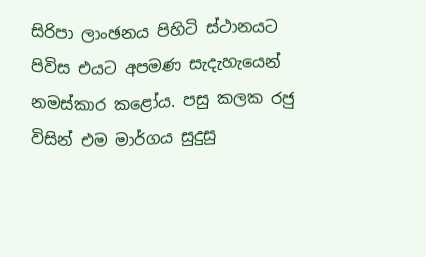සිරිපා ලාංඡනය පිහිටි ස්ථානයට පිවිස එයට අපමණ සැදැහැයෙන් නමස්කාර කළෝය. පසු කලක රජු විසින් එම මාර්ගය සුදුසු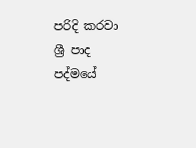පරිදි කරවා ශ්‍රී පාද පද්මයේ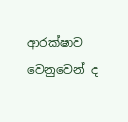ආරක්ෂාව වෙනුවෙන් ද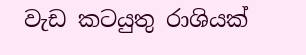වැඩ කටයුතු රාශියක්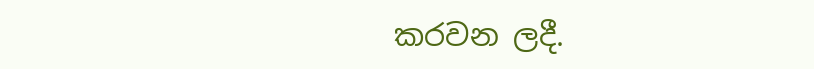කරවන ලදී.